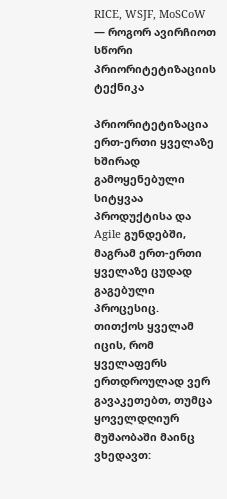RICE, WSJF, MoSCoW — როგორ ავირჩიოთ სწორი პრიორიტეტიზაციის ტექნიკა

პრიორიტეტიზაცია ერთ-ერთი ყველაზე ხშირად გამოყენებული სიტყვაა პროდუქტისა და Agile გუნდებში, მაგრამ ერთ-ერთი ყველაზე ცუდად გაგებული პროცესიც.
თითქოს ყველამ იცის, რომ ყველაფერს ერთდროულად ვერ გავაკეთებთ, თუმცა ყოველდღიურ მუშაობაში მაინც ვხედავთ: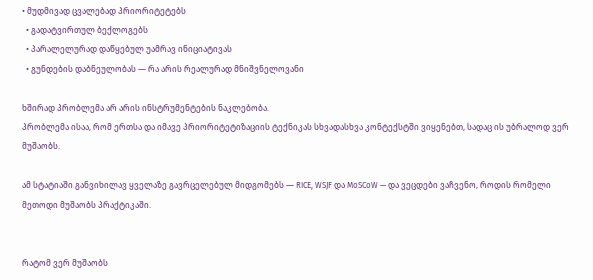• მუდმივად ცვალებად პრიორიტეტებს
  • გადატვირთულ ბექლოგებს
  • პარალელურად დაწყებულ უამრავ ინიციატივას
  • გუნდების დაბნეულობას — რა არის რეალურად მნიშვნელოვანი

ხშირად პრობლემა არ არის ინსტრუმენტების ნაკლებობა.
პრობლემა ისაა, რომ ერთსა და იმავე პრიორიტეტიზაციის ტექნიკას სხვადასხვა კონტექსტში ვიყენებთ, სადაც ის უბრალოდ ვერ მუშაობს.

ამ სტატიაში განვიხილავ ყველაზე გავრცელებულ მიდგომებს — RICE, WSJF და MoSCoW — და ვეცდები ვაჩვენო, როდის რომელი მეთოდი მუშაობს პრაქტიკაში.


რატომ ვერ მუშაობს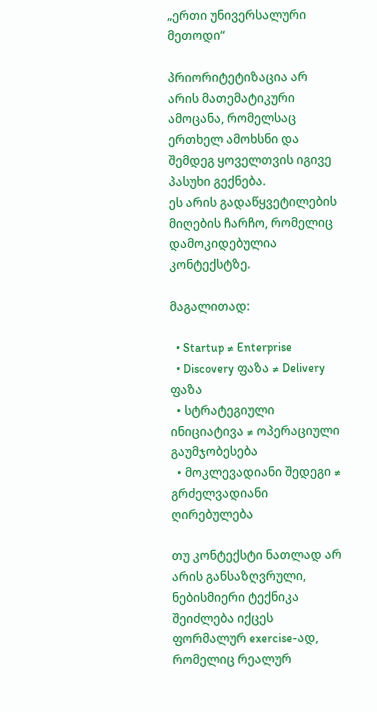„ერთი უნივერსალური მეთოდი“

პრიორიტეტიზაცია არ არის მათემატიკური ამოცანა, რომელსაც ერთხელ ამოხსნი და შემდეგ ყოველთვის იგივე პასუხი გექნება.
ეს არის გადაწყვეტილების მიღების ჩარჩო, რომელიც დამოკიდებულია კონტექსტზე.

მაგალითად:

  • Startup ≠ Enterprise
  • Discovery ფაზა ≠ Delivery ფაზა
  • სტრატეგიული ინიციატივა ≠ ოპერაციული გაუმჯობესება
  • მოკლევადიანი შედეგი ≠ გრძელვადიანი ღირებულება

თუ კონტექსტი ნათლად არ არის განსაზღვრული, ნებისმიერი ტექნიკა შეიძლება იქცეს ფორმალურ exercise-ად, რომელიც რეალურ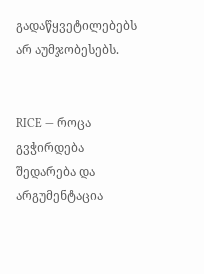გადაწყვეტილებებს არ აუმჯობესებს.


RICE — როცა გვჭირდება შედარება და არგუმენტაცია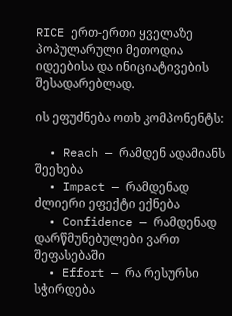RICE ერთ-ერთი ყველაზე პოპულარული მეთოდია იდეებისა და ინიციატივების შესადარებლად.

ის ეფუძნება ოთხ კომპონენტს:

  • Reach — რამდენ ადამიანს შეეხება
  • Impact — რამდენად ძლიერი ეფექტი ექნება
  • Confidence — რამდენად დარწმუნებულები ვართ შეფასებაში
  • Effort — რა რესურსი სჭირდება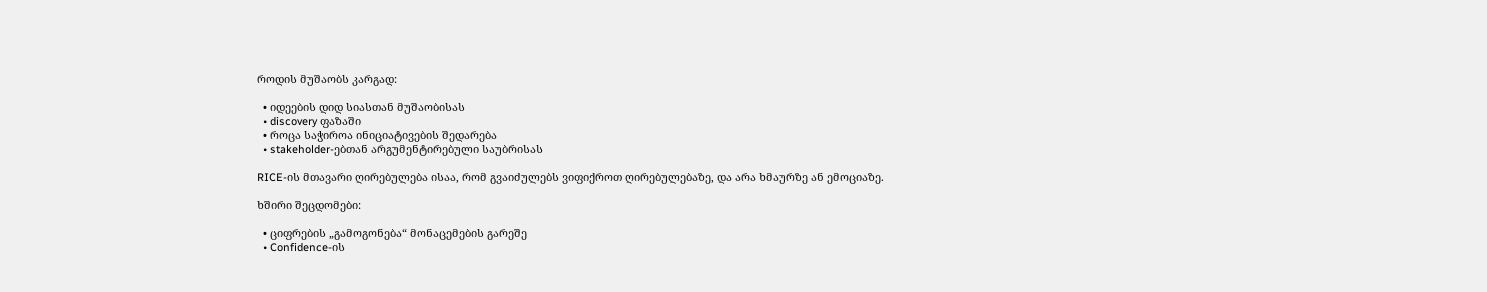როდის მუშაობს კარგად:

  • იდეების დიდ სიასთან მუშაობისას
  • discovery ფაზაში
  • როცა საჭიროა ინიციატივების შედარება
  • stakeholder-ებთან არგუმენტირებული საუბრისას

RICE-ის მთავარი ღირებულება ისაა, რომ გვაიძულებს ვიფიქროთ ღირებულებაზე, და არა ხმაურზე ან ემოციაზე.

ხშირი შეცდომები:

  • ციფრების „გამოგონება“ მონაცემების გარეშე
  • Confidence-ის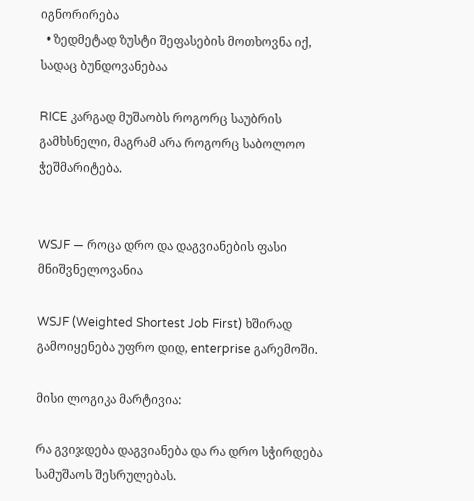იგნორირება
  • ზედმეტად ზუსტი შეფასების მოთხოვნა იქ, სადაც ბუნდოვანებაა

RICE კარგად მუშაობს როგორც საუბრის გამხსნელი, მაგრამ არა როგორც საბოლოო ჭეშმარიტება.


WSJF — როცა დრო და დაგვიანების ფასი მნიშვნელოვანია

WSJF (Weighted Shortest Job First) ხშირად გამოიყენება უფრო დიდ, enterprise გარემოში.

მისი ლოგიკა მარტივია:

რა გვიჯდება დაგვიანება და რა დრო სჭირდება სამუშაოს შესრულებას.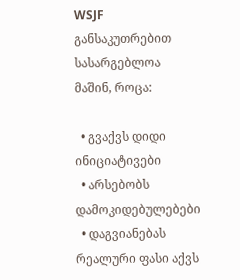WSJF განსაკუთრებით სასარგებლოა მაშინ, როცა:

  • გვაქვს დიდი ინიციატივები
  • არსებობს დამოკიდებულებები
  • დაგვიანებას რეალური ფასი აქვს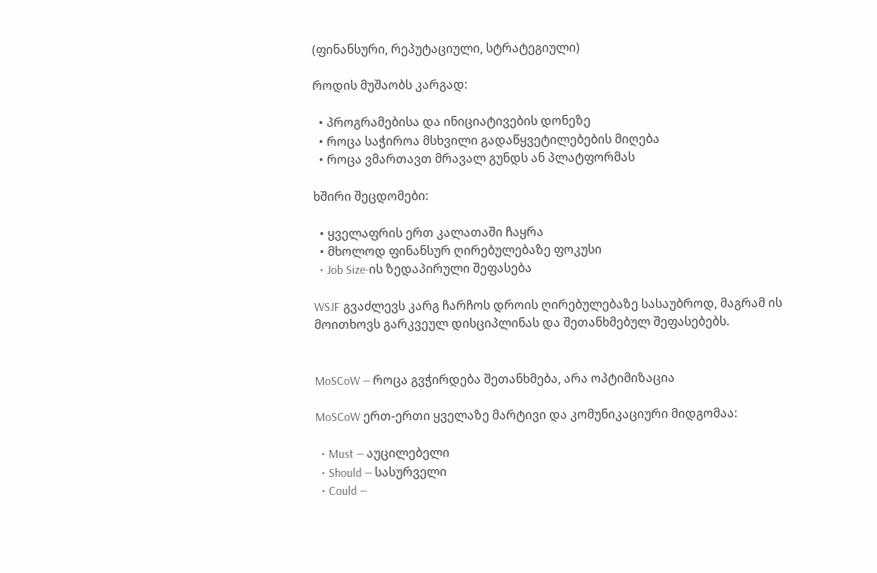(ფინანსური, რეპუტაციული, სტრატეგიული)

როდის მუშაობს კარგად:

  • პროგრამებისა და ინიციატივების დონეზე
  • როცა საჭიროა მსხვილი გადაწყვეტილებების მიღება
  • როცა ვმართავთ მრავალ გუნდს ან პლატფორმას

ხშირი შეცდომები:

  • ყველაფრის ერთ კალათაში ჩაყრა
  • მხოლოდ ფინანსურ ღირებულებაზე ფოკუსი
  • Job Size-ის ზედაპირული შეფასება

WSJF გვაძლევს კარგ ჩარჩოს დროის ღირებულებაზე სასაუბროდ, მაგრამ ის მოითხოვს გარკვეულ დისციპლინას და შეთანხმებულ შეფასებებს.


MoSCoW — როცა გვჭირდება შეთანხმება, არა ოპტიმიზაცია

MoSCoW ერთ-ერთი ყველაზე მარტივი და კომუნიკაციური მიდგომაა:

  • Must — აუცილებელი
  • Should — სასურველი
  • Could —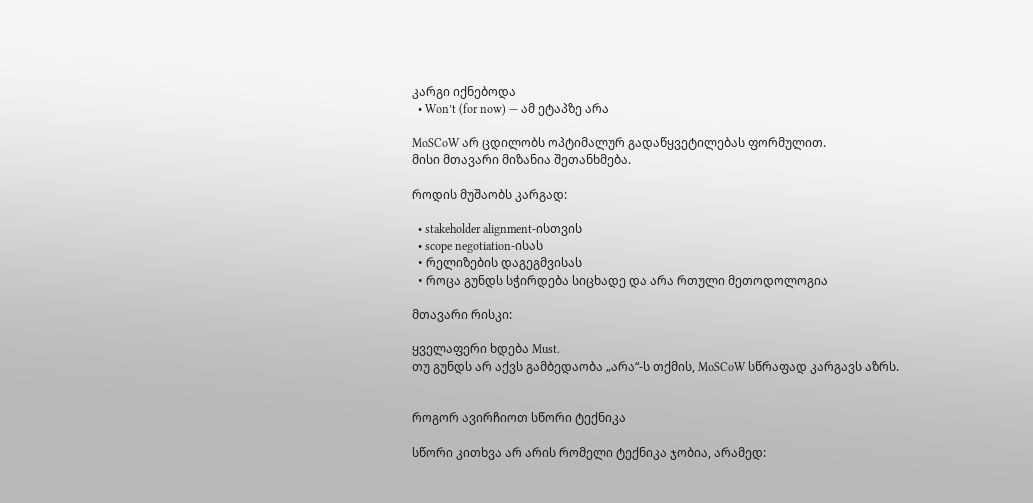კარგი იქნებოდა
  • Won’t (for now) — ამ ეტაპზე არა

MoSCoW არ ცდილობს ოპტიმალურ გადაწყვეტილებას ფორმულით.
მისი მთავარი მიზანია შეთანხმება.

როდის მუშაობს კარგად:

  • stakeholder alignment-ისთვის
  • scope negotiation-ისას
  • რელიზების დაგეგმვისას
  • როცა გუნდს სჭირდება სიცხადე და არა რთული მეთოდოლოგია

მთავარი რისკი:

ყველაფერი ხდება Must.
თუ გუნდს არ აქვს გამბედაობა „არა“-ს თქმის, MoSCoW სწრაფად კარგავს აზრს.


როგორ ავირჩიოთ სწორი ტექნიკა

სწორი კითხვა არ არის რომელი ტექნიკა ჯობია, არამედ: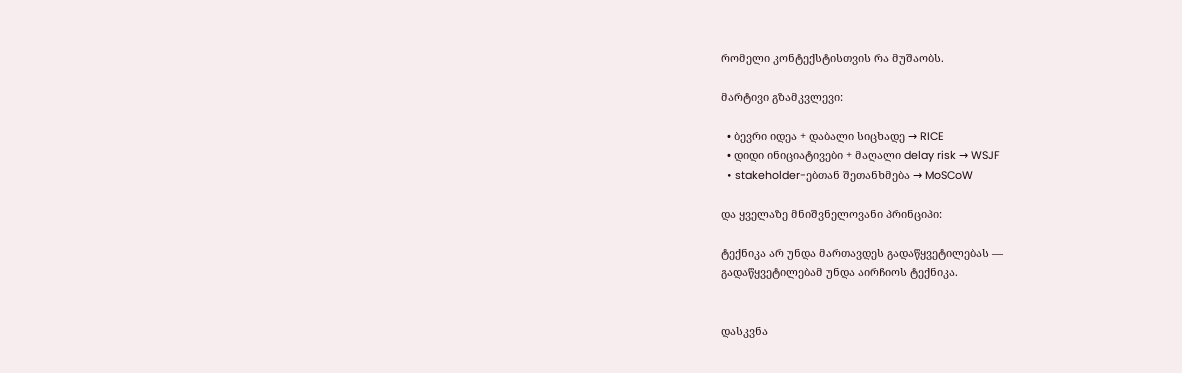რომელი კონტექსტისთვის რა მუშაობს.

მარტივი გზამკვლევი:

  • ბევრი იდეა + დაბალი სიცხადე → RICE
  • დიდი ინიციატივები + მაღალი delay risk → WSJF
  • stakeholder-ებთან შეთანხმება → MoSCoW

და ყველაზე მნიშვნელოვანი პრინციპი:

ტექნიკა არ უნდა მართავდეს გადაწყვეტილებას —
გადაწყვეტილებამ უნდა აირჩიოს ტექნიკა.


დასკვნა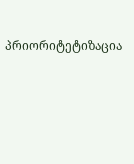პრიორიტეტიზაცია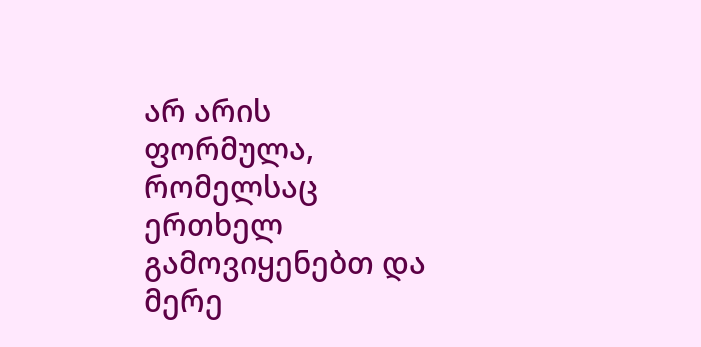არ არის ფორმულა, რომელსაც ერთხელ გამოვიყენებთ და მერე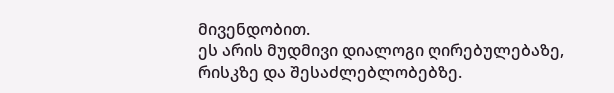მივენდობით.
ეს არის მუდმივი დიალოგი ღირებულებაზე, რისკზე და შესაძლებლობებზე.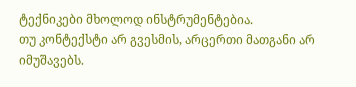ტექნიკები მხოლოდ ინსტრუმენტებია.
თუ კონტექსტი არ გვესმის, არცერთი მათგანი არ იმუშავებს.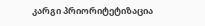კარგი პრიორიტეტიზაცია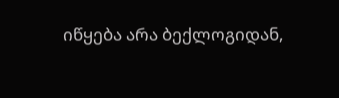იწყება არა ბექლოგიდან,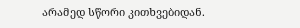არამედ სწორი კითხვებიდან.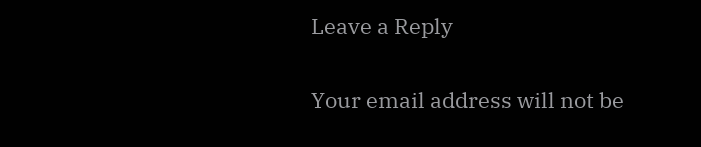Leave a Reply

Your email address will not be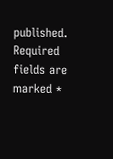published. Required fields are marked *